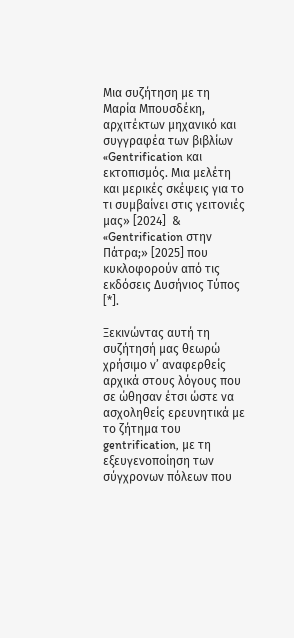Μια συζήτηση με τη Μαρία Μπουσδέκη, αρχιτέκτων μηχανικό και συγγραφέα των βιβλίων «Gentrification και εκτοπισμός. Μια μελέτη και μερικές σκέψεις για το τι συμβαίνει στις γειτονιές μας» [2024]  & «Gentrification στην Πάτρα;» [2025] που κυκλοφορούν από τις εκδόσεις Δυσήνιος Τύπος [*].

Ξεκινώντας αυτή τη συζήτησή μας θεωρώ χρήσιμο ν’ αναφερθείς αρχικά στους λόγους που σε ώθησαν έτσι ώστε να ασχοληθείς ερευνητικά με το ζήτημα του gentrification, με τη εξευγενοποίηση των σύγχρονων πόλεων που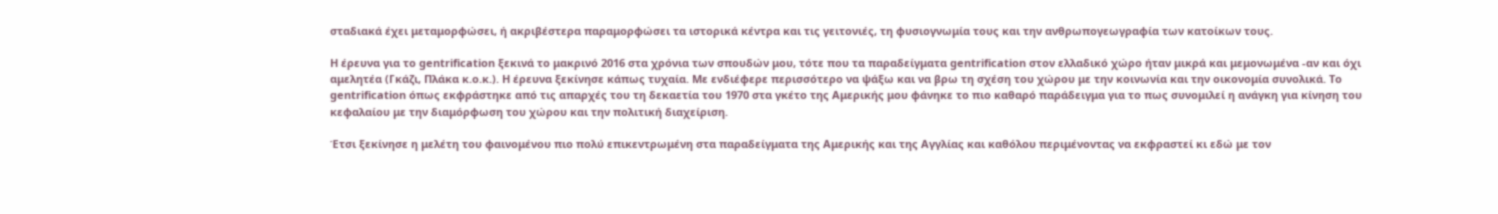σταδιακά έχει μεταμορφώσει, ή ακριβέστερα παραμορφώσει τα ιστορικά κέντρα και τις γειτονιές, τη φυσιογνωμία τους και την ανθρωπογεωγραφία των κατοίκων τους.

Η έρευνα για το gentrification ξεκινά το μακρινό 2016 στα χρόνια των σπουδών μου, τότε που τα παραδείγματα gentrification στον ελλαδικό χώρο ήταν μικρά και μεμονωμένα -αν και όχι αμελητέα (Γκάζι, Πλάκα κ.ο.κ.). Η έρευνα ξεκίνησε κάπως τυχαία. Με ενδιέφερε περισσότερο να ψάξω και να βρω τη σχέση του χώρου με την κοινωνία και την οικονομία συνολικά. Το gentrification όπως εκφράστηκε από τις απαρχές του τη δεκαετία του 1970 στα γκέτο της Αμερικής μου φάνηκε το πιο καθαρό παράδειγμα για το πως συνομιλεί η ανάγκη για κίνηση του κεφαλαίου με την διαμόρφωση του χώρου και την πολιτική διαχείριση.

Έτσι ξεκίνησε η μελέτη του φαινομένου πιο πολύ επικεντρωμένη στα παραδείγματα της Αμερικής και της Αγγλίας και καθόλου περιμένοντας να εκφραστεί κι εδώ με τον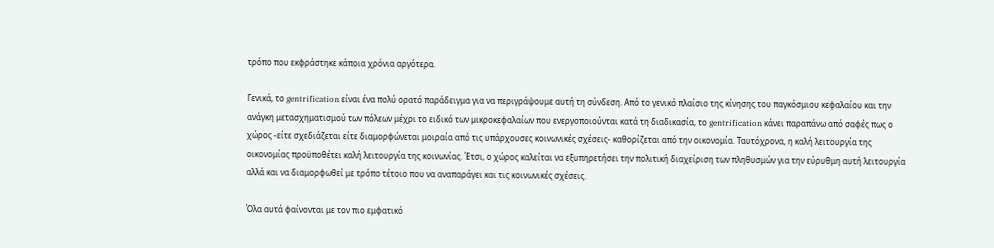τρόπο που εκφράστηκε κάποια χρόνια αργότερα.

Γενικά, το gentrification είναι ένα πολύ ορατό παράδειγμα για να περιγράψουμε αυτή τη σύνδεση. Από το γενικό πλαίσιο της κίνησης του παγκόσμιου κεφαλαίου και την ανάγκη μετασχηματισμού των πόλεων μέχρι το ειδικό των μικροκεφαλαίων που ενεργοποιούνται κατά τη διαδικασία, το gentrification κάνει παραπάνω από σαφές πως ο χώρος -είτε σχεδιάζεται είτε διαμορφώνεται μοιραία από τις υπάρχουσες κοινωνικές σχέσεις- καθορίζεται από την οικονομία. Ταυτόχρονα, η καλή λειτουργία της οικονομίας προϋποθέτει καλή λειτουργία της κοινωνίας. Έτσι, ο χώρος καλείται να εξυπηρετήσει την πολιτική διαχείριση των πληθυσμών για την εύρυθμη αυτή λειτουργία αλλά και να διαμορφωθεί με τρόπο τέτοιο που να αναπαράγει και τις κοινωνικές σχέσεις.

Όλα αυτά φαίνονται με τον πιο εμφατικό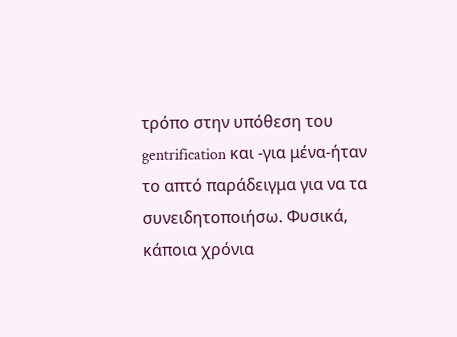τρόπο στην υπόθεση του gentrification και -για μένα-ήταν το απτό παράδειγμα για να τα συνειδητοποιήσω. Φυσικά, κάποια χρόνια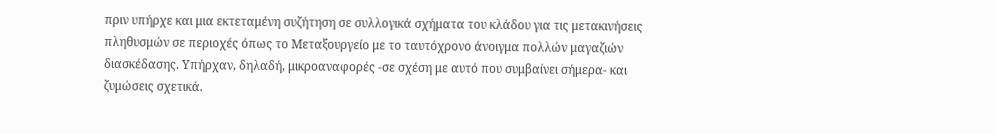πριν υπήρχε και μια εκτεταμένη συζήτηση σε συλλογικά σχήματα του κλάδου για τις μετακινήσεις πληθυσμών σε περιοχές όπως το Μεταξουργείο με το ταυτόχρονο άνοιγμα πολλών μαγαζιών διασκέδασης. Υπήρχαν, δηλαδή, μικροαναφορές -σε σχέση με αυτό που συμβαίνει σήμερα- και ζυμώσεις σχετικά.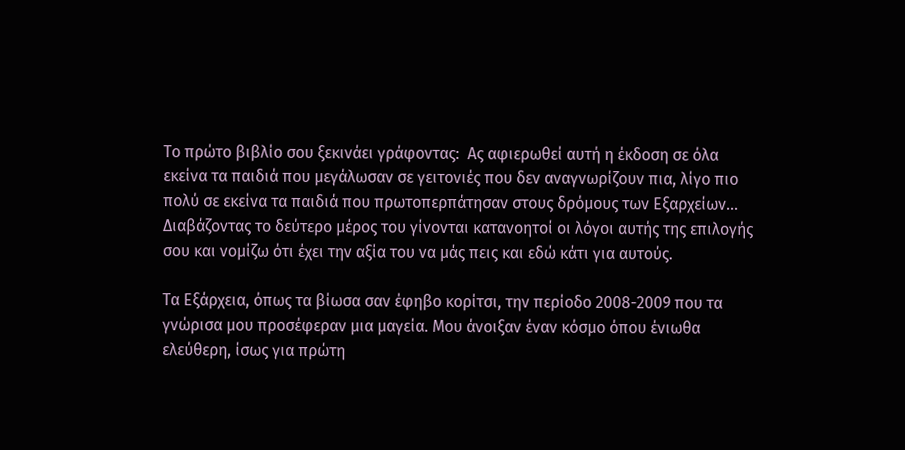Το πρώτο βιβλίο σου ξεκινάει γράφοντας:  Ας αφιερωθεί αυτή η έκδοση σε όλα εκείνα τα παιδιά που μεγάλωσαν σε γειτονιές που δεν αναγνωρίζουν πια, λίγο πιο πολύ σε εκείνα τα παιδιά που πρωτοπερπάτησαν στους δρόμους των Εξαρχείων… Διαβάζοντας το δεύτερο μέρος του γίνονται κατανοητοί οι λόγοι αυτής της επιλογής σου και νομίζω ότι έχει την αξία του να μάς πεις και εδώ κάτι για αυτούς.

Τα Εξάρχεια, όπως τα βίωσα σαν έφηβο κορίτσι, την περίοδο 2008-2009 που τα γνώρισα μου προσέφεραν μια μαγεία. Μου άνοιξαν έναν κόσμο όπου ένιωθα ελεύθερη, ίσως για πρώτη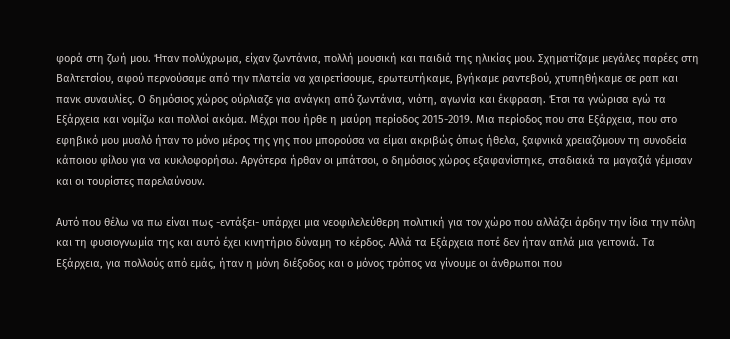φορά στη ζωή μου. Ήταν πολύχρωμα, είχαν ζωντάνια, πολλή μουσική και παιδιά της ηλικίας μου. Σχηματίζαμε μεγάλες παρέες στη Βαλτετσίου, αφού περνούσαμε από την πλατεία να χαιρετίσουμε, ερωτευτήκαμε, βγήκαμε ραντεβού, χτυπηθήκαμε σε ραπ και πανκ συναυλίες. Ο δημόσιος χώρος ούρλιαζε για ανάγκη από ζωντάνια, νιότη, αγωνία και έκφραση. Έτσι τα γνώρισα εγώ τα Εξάρχεια και νομίζω και πολλοί ακόμα. Μέχρι που ήρθε η μαύρη περίοδος 2015-2019. Μια περίοδος που στα Εξάρχεια, που στο εφηβικό μου μυαλό ήταν το μόνο μέρος της γης που μπορούσα να είμαι ακριβώς όπως ήθελα, ξαφνικά χρειαζόμουν τη συνοδεία κάποιου φίλου για να κυκλοφορήσω. Αργότερα ήρθαν οι μπάτσοι, ο δημόσιος χώρος εξαφανίστηκε, σταδιακά τα μαγαζιά γέμισαν και οι τουρίστες παρελαύνουν.

Αυτό που θέλω να πω είναι πως -εντάξει- υπάρχει μια νεοφιλελεύθερη πολιτική για τον χώρο που αλλάζει άρδην την ίδια την πόλη και τη φυσιογνωμία της και αυτό έχει κινητήριο δύναμη το κέρδος. Αλλά τα Εξάρχεια ποτέ δεν ήταν απλά μια γειτονιά. Τα Εξάρχεια, για πολλούς από εμάς, ήταν η μόνη διέξοδος και ο μόνος τρόπος να γίνουμε οι άνθρωποι που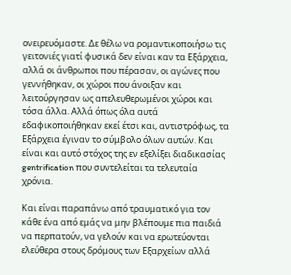ονειρευόμαστε. Δε θέλω να ρομαντικοποιήσω τις γειτονιές γιατί φυσικά δεν είναι καν τα Εξάρχεια, αλλά οι άνθρωποι που πέρασαν, οι αγώνες που γεννήθηκαν, οι χώροι που άνοιξαν και λειτούργησαν ως απελευθερωμένοι χώροι και τόσα άλλα. Αλλά όπως όλα αυτά εδαφικοποιήθηκαν εκεί έτσι και, αντιστρόφως, τα Εξάρχεια έγιναν το σύμβολο όλων αυτών. Και είναι και αυτό στόχος της εν εξελίξει διαδικασίας gentrification που συντελείται τα τελευταία χρόνια.

Και είναι παραπάνω από τραυματικό για τον κάθε ένα από εμάς να μην βλέπουμε πια παιδιά να περπατούν, να γελούν και να ερωτεύονται ελεύθερα στους δρόμους των Εξαρχείων αλλά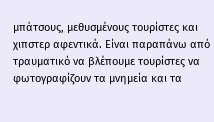μπάτσους, μεθυσμένους τουρίστες και χιπστερ αφεντικά. Είναι παραπάνω από τραυματικό να βλέπουμε τουρίστες να φωτογραφίζουν τα μνημεία και τα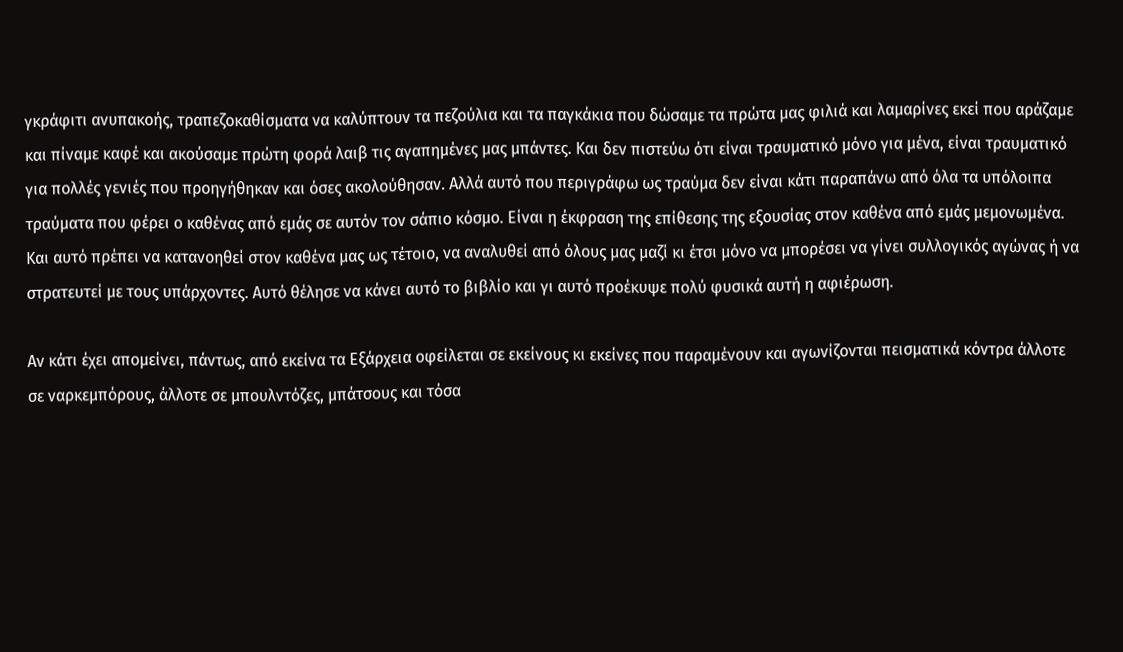γκράφιτι ανυπακοής, τραπεζοκαθίσματα να καλύπτουν τα πεζούλια και τα παγκάκια που δώσαμε τα πρώτα μας φιλιά και λαμαρίνες εκεί που αράζαμε και πίναμε καφέ και ακούσαμε πρώτη φορά λαιβ τις αγαπημένες μας μπάντες. Και δεν πιστεύω ότι είναι τραυματικό μόνο για μένα, είναι τραυματικό για πολλές γενιές που προηγήθηκαν και όσες ακολούθησαν. Αλλά αυτό που περιγράφω ως τραύμα δεν είναι κάτι παραπάνω από όλα τα υπόλοιπα τραύματα που φέρει ο καθένας από εμάς σε αυτόν τον σάπιο κόσμο. Είναι η έκφραση της επίθεσης της εξουσίας στον καθένα από εμάς μεμονωμένα. Και αυτό πρέπει να κατανοηθεί στον καθένα μας ως τέτοιο, να αναλυθεί από όλους μας μαζί κι έτσι μόνο να μπορέσει να γίνει συλλογικός αγώνας ή να στρατευτεί με τους υπάρχοντες. Αυτό θέλησε να κάνει αυτό το βιβλίο και γι αυτό προέκυψε πολύ φυσικά αυτή η αφιέρωση.

Αν κάτι έχει απομείνει, πάντως, από εκείνα τα Εξάρχεια οφείλεται σε εκείνους κι εκείνες που παραμένουν και αγωνίζονται πεισματικά κόντρα άλλοτε σε ναρκεμπόρους, άλλοτε σε μπουλντόζες, μπάτσους και τόσα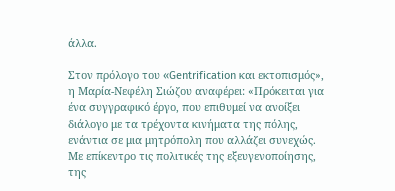άλλα.

Στον πρόλογο του «Gentrification και εκτοπισμός», η Μαρία-Νεφέλη Σιώζου αναφέρει: «Πρόκειται για ένα συγγραφικό έργο, που επιθυμεί να ανοίξει διάλογο με τα τρέχοντα κινήματα της πόλης, ενάντια σε μια μητρόπολη που αλλάζει συνεχώς. Με επίκεντρο τις πολιτικές της εξευγενοποίησης, της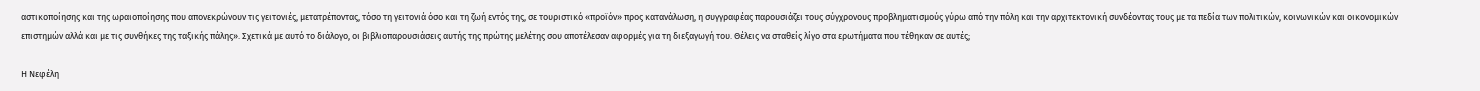αστικοποίησης και της ωραιοποίησης που απονεκρώνουν τις γειτονιές, μετατρέποντας, τόσο τη γειτονιά όσο και τη ζωή εντός της, σε τουριστικό «προϊόν» προς κατανάλωση, η συγγραφέας παρουσιάζει τους σύγχρονους προβληματισμούς γύρω από την πόλη και την αρχιτεκτονική συνδέοντας τους με τα πεδία των πολιτικών, κοινωνικών και οικονομικών επιστημών αλλά και με τις συνθήκες της ταξικής πάλης». Σχετικά με αυτό το διάλογο, οι βιβλιοπαρουσιάσεις αυτής της πρώτης μελέτης σου αποτέλεσαν αφορμές για τη διεξαγωγή του. Θέλεις να σταθείς λίγο στα ερωτήματα που τέθηκαν σε αυτές;

Η Νεφέλη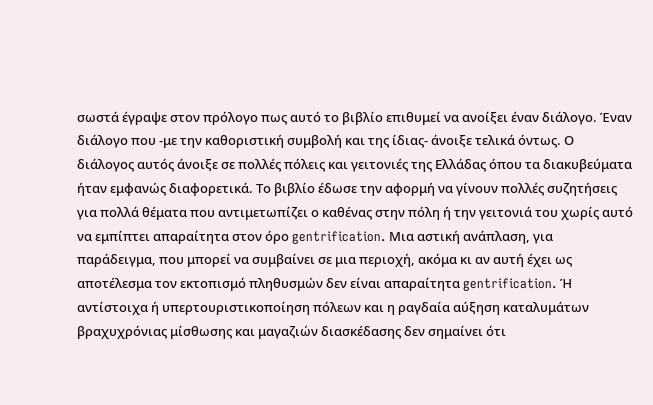σωστά έγραψε στον πρόλογο πως αυτό το βιβλίο επιθυμεί να ανοίξει έναν διάλογο. Έναν διάλογο που -με την καθοριστική συμβολή και της ίδιας- άνοιξε τελικά όντως. Ο διάλογος αυτός άνοιξε σε πολλές πόλεις και γειτονιές της Ελλάδας όπου τα διακυβεύματα ήταν εμφανώς διαφορετικά. Το βιβλίο έδωσε την αφορμή να γίνουν πολλές συζητήσεις για πολλά θέματα που αντιμετωπίζει ο καθένας στην πόλη ή την γειτονιά του χωρίς αυτό να εμπίπτει απαραίτητα στον όρο gentrification. Μια αστική ανάπλαση, για παράδειγμα, που μπορεί να συμβαίνει σε μια περιοχή, ακόμα κι αν αυτή έχει ως αποτέλεσμα τον εκτοπισμό πληθυσμών δεν είναι απαραίτητα gentrification. Ή αντίστοιχα ή υπερτουριστικοποίηση πόλεων και η ραγδαία αύξηση καταλυμάτων βραχυχρόνιας μίσθωσης και μαγαζιών διασκέδασης δεν σημαίνει ότι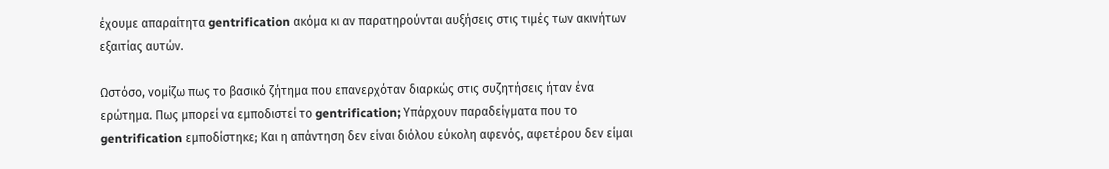έχουμε απαραίτητα gentrification ακόμα κι αν παρατηρούνται αυξήσεις στις τιμές των ακινήτων εξαιτίας αυτών.

Ωστόσο, νομίζω πως το βασικό ζήτημα που επανερχόταν διαρκώς στις συζητήσεις ήταν ένα ερώτημα. Πως μπορεί να εμποδιστεί το gentrification; Υπάρχουν παραδείγματα που το gentrification εμποδίστηκε; Και η απάντηση δεν είναι διόλου εύκολη αφενός, αφετέρου δεν είμαι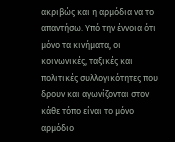ακριβώς και η αρμόδια να το απαντήσω. Υπό την έννοια ότι μόνο τα κινήματα, οι κοινωνικές, ταξικές και πολιτικές συλλογικότητες που δρουν και αγωνίζονται στον κάθε τόπο είναι το μόνο αρμόδιο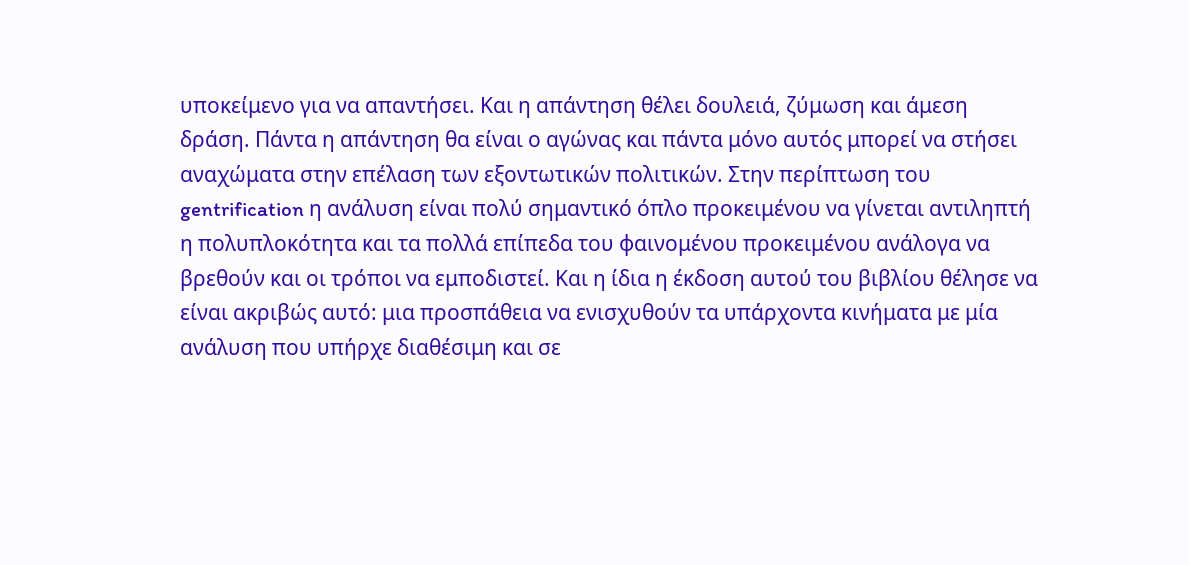υποκείμενο για να απαντήσει. Και η απάντηση θέλει δουλειά, ζύμωση και άμεση δράση. Πάντα η απάντηση θα είναι ο αγώνας και πάντα μόνο αυτός μπορεί να στήσει αναχώματα στην επέλαση των εξοντωτικών πολιτικών. Στην περίπτωση του gentrification η ανάλυση είναι πολύ σημαντικό όπλο προκειμένου να γίνεται αντιληπτή η πολυπλοκότητα και τα πολλά επίπεδα του φαινομένου προκειμένου ανάλογα να βρεθούν και οι τρόποι να εμποδιστεί. Και η ίδια η έκδοση αυτού του βιβλίου θέλησε να είναι ακριβώς αυτό: μια προσπάθεια να ενισχυθούν τα υπάρχοντα κινήματα με μία ανάλυση που υπήρχε διαθέσιμη και σε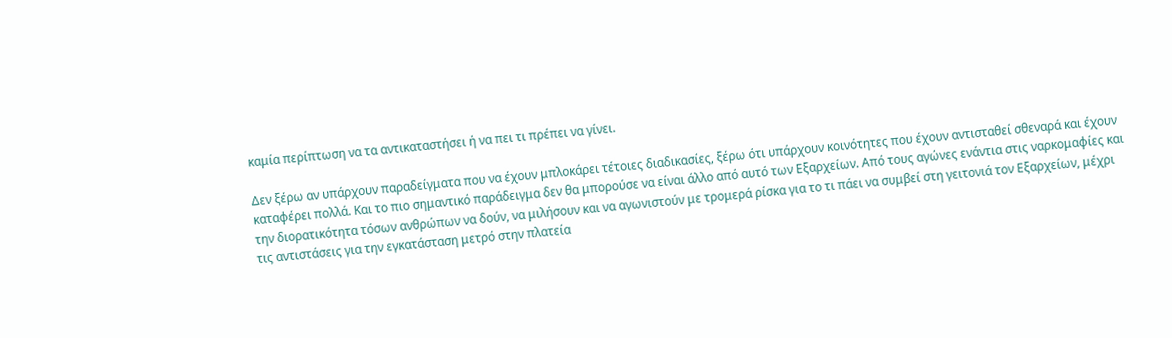καμία περίπτωση να τα αντικαταστήσει ή να πει τι πρέπει να γίνει.

Δεν ξέρω αν υπάρχουν παραδείγματα που να έχουν μπλοκάρει τέτοιες διαδικασίες, ξέρω ότι υπάρχουν κοινότητες που έχουν αντισταθεί σθεναρά και έχουν καταφέρει πολλά. Και το πιο σημαντικό παράδειγμα δεν θα μπορούσε να είναι άλλο από αυτό των Εξαρχείων. Από τους αγώνες ενάντια στις ναρκομαφίες και την διορατικότητα τόσων ανθρώπων να δούν, να μιλήσουν και να αγωνιστούν με τρομερά ρίσκα για το τι πάει να συμβεί στη γειτονιά τον Εξαρχείων, μέχρι τις αντιστάσεις για την εγκατάσταση μετρό στην πλατεία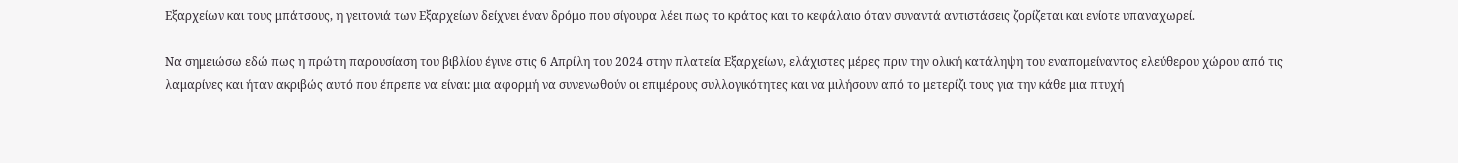Εξαρχείων και τους μπάτσους, η γειτονιά των Εξαρχείων δείχνει έναν δρόμο που σίγουρα λέει πως το κράτος και το κεφάλαιο όταν συναντά αντιστάσεις ζορίζεται και ενίοτε υπαναχωρεί.

Να σημειώσω εδώ πως η πρώτη παρουσίαση του βιβλίου έγινε στις 6 Απρίλη του 2024 στην πλατεία Εξαρχείων, ελάχιστες μέρες πριν την ολική κατάληψη του εναπομείναντος ελεύθερου χώρου από τις λαμαρίνες και ήταν ακριβώς αυτό που έπρεπε να είναι: μια αφορμή να συνενωθούν οι επιμέρους συλλογικότητες και να μιλήσουν από το μετερίζι τους για την κάθε μια πτυχή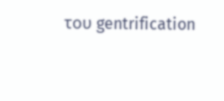του gentrification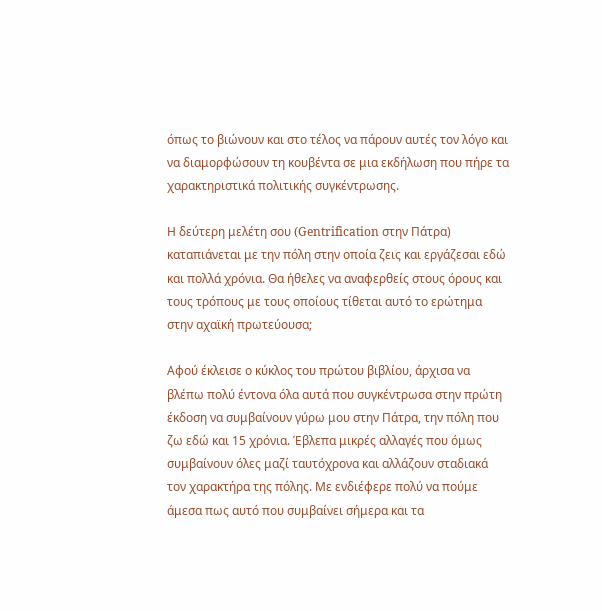όπως το βιώνουν και στο τέλος να πάρουν αυτές τον λόγο και να διαμορφώσουν τη κουβέντα σε μια εκδήλωση που πήρε τα χαρακτηριστικά πολιτικής συγκέντρωσης.

Η δεύτερη μελέτη σου (Gentrification στην Πάτρα) καταπιάνεται με την πόλη στην οποία ζεις και εργάζεσαι εδώ και πολλά χρόνια. Θα ήθελες να αναφερθείς στους όρους και τους τρόπους με τους οποίους τίθεται αυτό το ερώτημα στην αχαϊκή πρωτεύουσα;

Αφού έκλεισε ο κύκλος του πρώτου βιβλίου, άρχισα να βλέπω πολύ έντονα όλα αυτά που συγκέντρωσα στην πρώτη έκδοση να συμβαίνουν γύρω μου στην Πάτρα, την πόλη που ζω εδώ και 15 χρόνια. Έβλεπα μικρές αλλαγές που όμως συμβαίνουν όλες μαζί ταυτόχρονα και αλλάζουν σταδιακά τον χαρακτήρα της πόλης. Με ενδιέφερε πολύ να πούμε άμεσα πως αυτό που συμβαίνει σήμερα και τα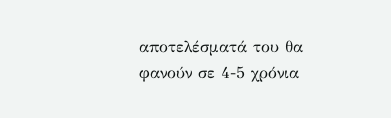αποτελέσματά του θα φανούν σε 4-5 χρόνια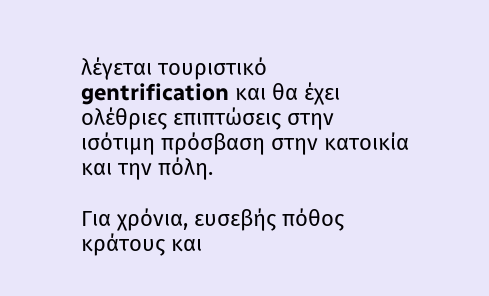λέγεται τουριστικό gentrification και θα έχει ολέθριες επιπτώσεις στην ισότιμη πρόσβαση στην κατοικία και την πόλη.

Για χρόνια, ευσεβής πόθος κράτους και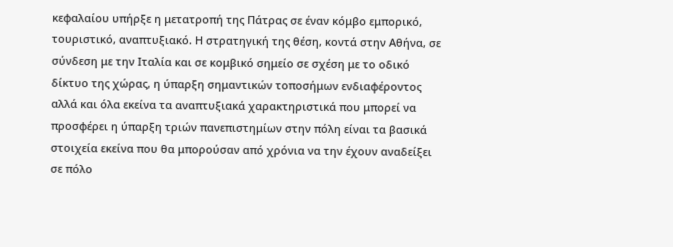κεφαλαίου υπήρξε η μετατροπή της Πάτρας σε έναν κόμβο εμπορικό, τουριστικό, αναπτυξιακό. Η στρατηγική της θέση, κοντά στην Αθήνα, σε σύνδεση με την Ιταλία και σε κομβικό σημείο σε σχέση με το οδικό δίκτυο της χώρας, η ύπαρξη σημαντικών τοποσήμων ενδιαφέροντος αλλά και όλα εκείνα τα αναπτυξιακά χαρακτηριστικά που μπορεί να προσφέρει η ύπαρξη τριών πανεπιστημίων στην πόλη είναι τα βασικά στοιχεία εκείνα που θα μπορούσαν από χρόνια να την έχουν αναδείξει σε πόλο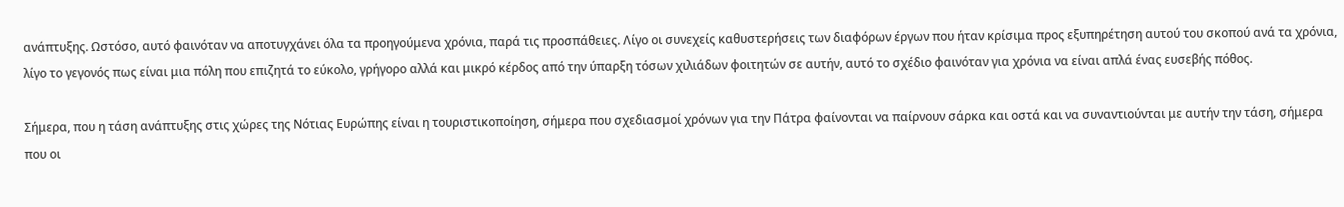ανάπτυξης. Ωστόσο, αυτό φαινόταν να αποτυγχάνει όλα τα προηγούμενα χρόνια, παρά τις προσπάθειες. Λίγο οι συνεχείς καθυστερήσεις των διαφόρων έργων που ήταν κρίσιμα προς εξυπηρέτηση αυτού του σκοπού ανά τα χρόνια, λίγο το γεγονός πως είναι μια πόλη που επιζητά το εύκολο, γρήγορο αλλά και μικρό κέρδος από την ύπαρξη τόσων χιλιάδων φοιτητών σε αυτήν, αυτό το σχέδιο φαινόταν για χρόνια να είναι απλά ένας ευσεβής πόθος.

Σήμερα, που η τάση ανάπτυξης στις χώρες της Νότιας Ευρώπης είναι η τουριστικοποίηση, σήμερα που σχεδιασμοί χρόνων για την Πάτρα φαίνονται να παίρνουν σάρκα και οστά και να συναντιούνται με αυτήν την τάση, σήμερα  που οι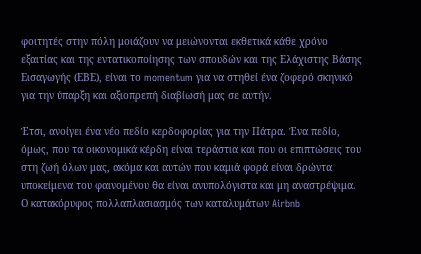φοιτητές στην πόλη μοιάζουν να μειώνονται εκθετικά κάθε χρόνο εξαιτίας και της εντατικοποίησης των σπουδών και της Ελάχιστης Βάσης Εισαγωγής (ΕΒΕ), είναι το momentum για να στηθεί ένα ζοφερό σκηνικό για την ύπαρξη και αξιοπρεπή διαβίωσή μας σε αυτήν.

Έτσι, ανοίγει ένα νέο πεδίο κερδοφορίας για την Πάτρα. Ένα πεδίο, όμως, που τα οικονομικά κέρδη είναι τεράστια και που οι επιπτώσεις του στη ζωή όλων μας, ακόμα και αυτών που καμιά φορά είναι δρώντα υποκείμενα του φαινομένου θα είναι ανυπολόγιστα και μη αναστρέψιμα. Ο κατακόρυφος πολλαπλασιασμός των καταλυμάτων Airbnb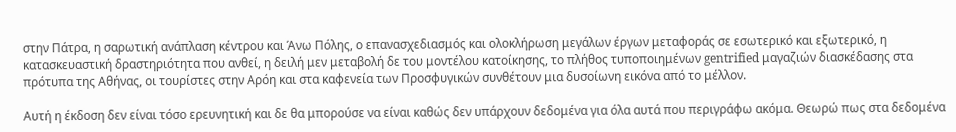στην Πάτρα, η σαρωτική ανάπλαση κέντρου και Άνω Πόλης, ο επανασχεδιασμός και ολοκλήρωση μεγάλων έργων μεταφοράς σε εσωτερικό και εξωτερικό, η κατασκευαστική δραστηριότητα που ανθεί, η δειλή μεν μεταβολή δε του μοντέλου κατοίκησης, το πλήθος τυποποιημένων gentrified μαγαζιών διασκέδασης στα πρότυπα της Αθήνας, οι τουρίστες στην Αρόη και στα καφενεία των Προσφυγικών συνθέτουν μια δυσοίωνη εικόνα από το μέλλον.

Αυτή η έκδοση δεν είναι τόσο ερευνητική και δε θα μπορούσε να είναι καθώς δεν υπάρχουν δεδομένα για όλα αυτά που περιγράφω ακόμα. Θεωρώ πως στα δεδομένα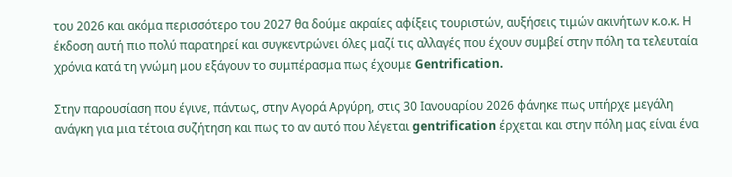του 2026 και ακόμα περισσότερο του 2027 θα δούμε ακραίες αφίξεις τουριστών, αυξήσεις τιμών ακινήτων κ.ο.κ. Η έκδοση αυτή πιο πολύ παρατηρεί και συγκεντρώνει όλες μαζί τις αλλαγές που έχουν συμβεί στην πόλη τα τελευταία χρόνια κατά τη γνώμη μου εξάγουν το συμπέρασμα πως έχουμε Gentrification.

Στην παρουσίαση που έγινε, πάντως, στην Αγορά Αργύρη, στις 30 Ιανουαρίου 2026 φάνηκε πως υπήρχε μεγάλη ανάγκη για μια τέτοια συζήτηση και πως το αν αυτό που λέγεται gentrification έρχεται και στην πόλη μας είναι ένα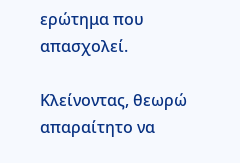ερώτημα που απασχολεί.

Κλείνοντας, θεωρώ απαραίτητο να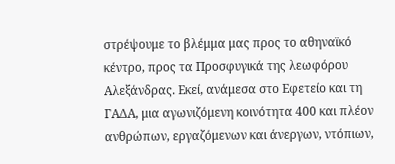στρέψουμε το βλέμμα μας προς το αθηναϊκό κέντρο, προς τα Προσφυγικά της λεωφόρου Αλεξάνδρας. Εκεί, ανάμεσα στο Εφετείο και τη ΓΑΔΑ, μια αγωνιζόμενη κοινότητα 400 και πλέον ανθρώπων, εργαζόμενων και άνεργων, ντόπιων,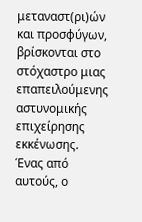μεταναστ(ρι)ών και προσφύγων, βρίσκονται στο στόχαστρο μιας επαπειλούμενης αστυνομικής επιχείρησης εκκένωσης. Ένας από αυτούς, ο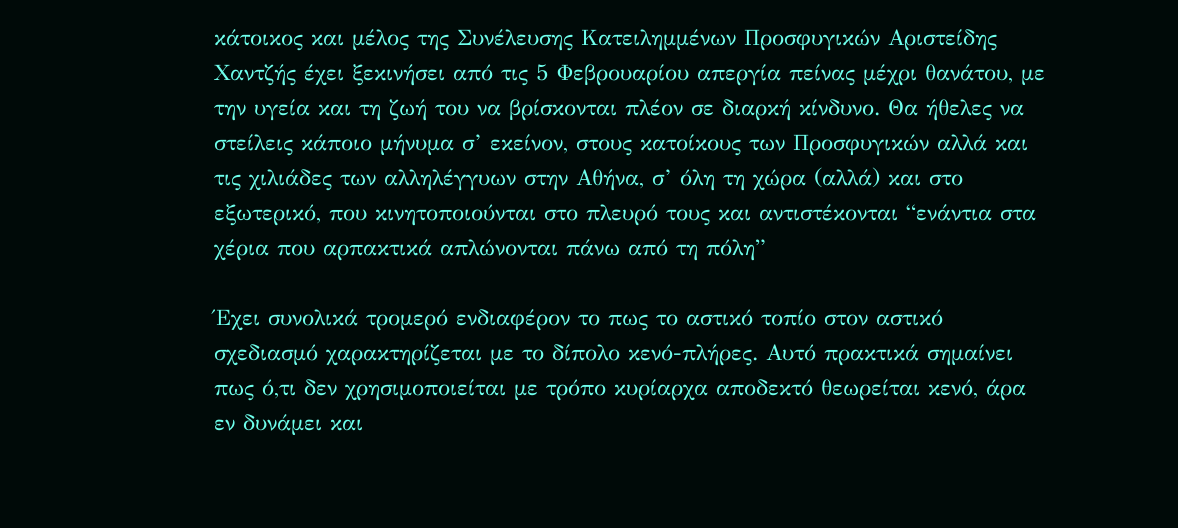κάτοικος και μέλος της Συνέλευσης Κατειλημμένων Προσφυγικών Αριστείδης Χαντζής έχει ξεκινήσει από τις 5 Φεβρουαρίου απεργία πείνας μέχρι θανάτου, με την υγεία και τη ζωή του να βρίσκονται πλέον σε διαρκή κίνδυνο. Θα ήθελες να στείλεις κάποιο μήνυμα σ’ εκείνον, στους κατοίκους των Προσφυγικών αλλά και τις χιλιάδες των αλληλέγγυων στην Αθήνα, σ’ όλη τη χώρα (αλλά) και στο εξωτερικό, που κινητοποιούνται στο πλευρό τους και αντιστέκονται “ενάντια στα χέρια που αρπακτικά απλώνονται πάνω από τη πόλη”

Έχει συνολικά τρομερό ενδιαφέρον το πως το αστικό τοπίο στον αστικό σχεδιασμό χαρακτηρίζεται με το δίπολο κενό-πλήρες. Αυτό πρακτικά σημαίνει πως ό,τι δεν χρησιμοποιείται με τρόπο κυρίαρχα αποδεκτό θεωρείται κενό, άρα εν δυνάμει και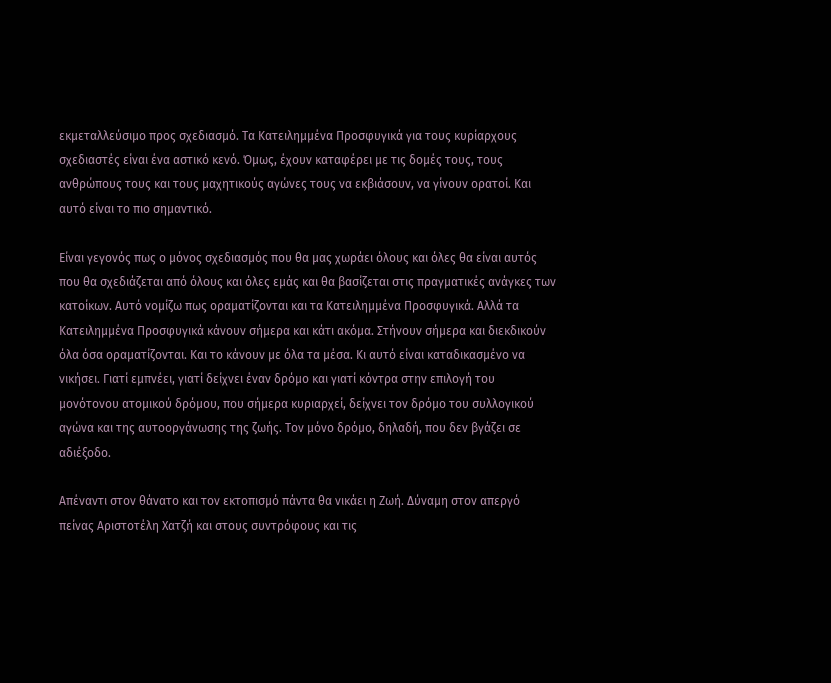εκμεταλλεύσιμο προς σχεδιασμό. Τα Κατειλημμένα Προσφυγικά για τους κυρίαρχους σχεδιαστές είναι ένα αστικό κενό. Όμως, έχουν καταφέρει με τις δομές τους, τους ανθρώπους τους και τους μαχητικούς αγώνες τους να εκβιάσουν, να γίνουν ορατοί. Και αυτό είναι το πιο σημαντικό.

Είναι γεγονός πως ο μόνος σχεδιασμός που θα μας χωράει όλους και όλες θα είναι αυτός που θα σχεδιάζεται από όλους και όλες εμάς και θα βασίζεται στις πραγματικές ανάγκες των κατοίκων. Αυτό νομίζω πως οραματίζονται και τα Κατειλημμένα Προσφυγικά. Αλλά τα Κατειλημμένα Προσφυγικά κάνουν σήμερα και κάτι ακόμα. Στήνουν σήμερα και διεκδικούν όλα όσα οραματίζονται. Και το κάνουν με όλα τα μέσα. Κι αυτό είναι καταδικασμένο να νικήσει. Γιατί εμπνέει, γιατί δείχνει έναν δρόμο και γιατί κόντρα στην επιλογή του μονότονου ατομικού δρόμου, που σήμερα κυριαρχεί, δείχνει τον δρόμο του συλλογικού αγώνα και της αυτοοργάνωσης της ζωής. Τον μόνο δρόμο, δηλαδή, που δεν βγάζει σε αδιέξοδο.

Απέναντι στον θάνατο και τον εκτοπισμό πάντα θα νικάει η Ζωή. Δύναμη στον απεργό πείνας Αριστοτέλη Χατζή και στους συντρόφους και τις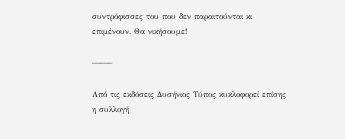συντρόφισσες του που δεν παραιτούνται κι επιμένουν. Θα νικήσουμε!

——–

Από τις εκδόσεις Δυσήνιος Τύπος κυκλοφορεί επίσης η συλλογή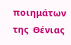ποιημάτων της  Θένιας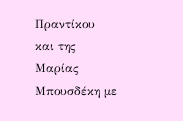Πραντίκου και της Μαρίας Μπουσδέκη με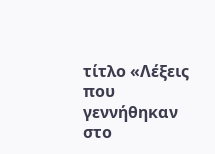τίτλο «Λέξεις που γεννήθηκαν στο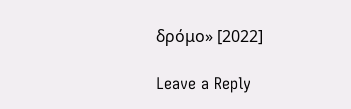δρόμο» [2022]

Leave a Reply